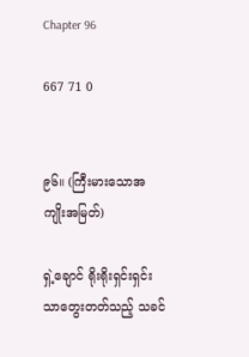Chapter 96

667 71 0


၉၆။ (ကြီးမားသောအကျိုးအမြတ်)

ရှဲ့ချောင် ရိုးရိုးရှင်းရှင်းသာတွေးတတ်သည့် သခင်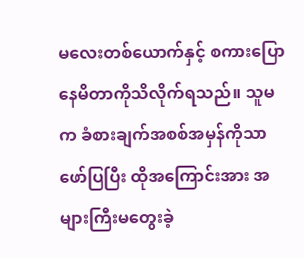မလေးတစ်ယောက်နှင့် စကားပြောနေမိတာကိုသိလိုက်ရသည်။ သူမက ခံစားချက်အစစ်အမှန်ကိုသာ ဖော်ပြပြီး ထိုအကြောင်းအား အများကြီးမတွေးခဲ့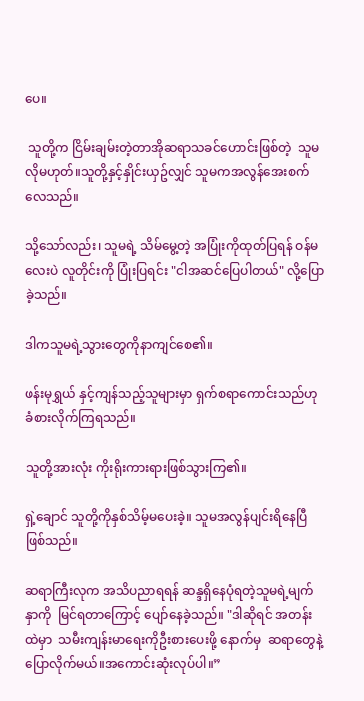ပေ။

 သူတို့က ငြိမ်းချမ်းတဲ့တာအိုဆရာသခင်ဟောင်းဖြစ်တဲ့  သူမလိုမဟုတ်။သူတို့နှင့်နှိုင်းယှဥ်လျှင် သူမကအလွန်အေးစက်လေသည်။

သို့သော်လည်း၊ သူမရဲ့ သိမ်မွေ့တဲ့ အပြုံးကိုထုတ်ပြရန် ဝန်မလေးပဲ လူတိုင်းကို ပြုံးပြရင်း "ငါအဆင်ပြေပါတယ်" လို့ပြောခဲ့သည်။

ဒါကသူမရဲ့သွားတွေကိုနာကျင်စေ၏။

ဖန်းမုရွှယ် နှင့်ကျန်သည့်သူများမှာ ရှက်စရာကောင်းသည်ဟုခံစားလိုက်ကြရသည်။

သူတို့အားလုံး ကိုးရိုးကားရားဖြစ်သွားကြ၏။

ရှဲ့ချောင် သူတို့ကိုနှစ်သိမ့်မပေးခဲ့။ သူမအလွန်ပျင်းရိနေပြီဖြစ်သည်။

ဆရာကြီးလုက အသိပညာရရန် ဆန္ဒရှိနေပုံရတဲ့သူမရဲ့မျက်နှာကို  မြင်ရတာကြောင့် ပျော်နေခဲ့သည်။ "ဒါဆိုရင် အတန်းထဲမှာ  သမီးကျန်းမာရေးကိုဦးစားပေးဖို့ နောက်မှ  ဆရာတွေနဲ့ပြောလိုက်မယ်။အကောင်းဆုံးလုပ်ပါ။”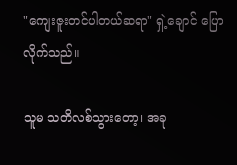"ကျေးဇူးတင်ပါတယ်ဆရာ" ရှဲ့ချောင် ပြောလိုက်သည်။

သူမ သတိလစ်သွားတော့၊ အခု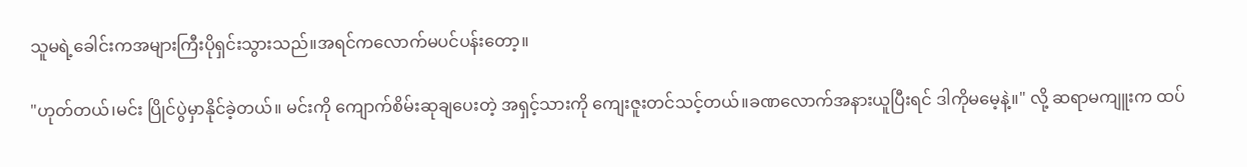သူမရဲ့ခေါင်းကအများကြီးပိုရှင်းသွားသည်။အရင်ကလောက်မပင်ပန်းတော့။

"ဟုတ်တယ်၊မင်း ပြိုင်ပွဲမှာနိုင်ခဲ့တယ်။ မင်းကို ကျောက်စိမ်းဆုချပေးတဲ့ အရှင့်သားကို ကျေးဇူးတင်သင့်တယ်။ခဏလောက်အနားယူပြီးရင် ဒါကိုမမေ့နဲ့။" လို့ ဆရာမကျူးက ထပ်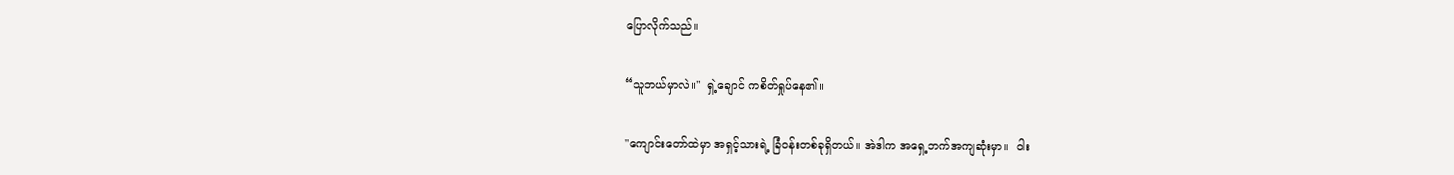ပြောလိုက်သည်။

“သူဘယ်မှာလဲ။"  ရှဲ့ချောင် ကစိတ်ရှုပ်နေ၏။

"ကျောင်းတော်ထဲမှာ အရှင့်သားရဲ့ ခြံဝန်းတစ်ခုရှိတယ်။ အဲဒါက အရှေ့ဘက်အကျဆုံးမှာ။  ဝါး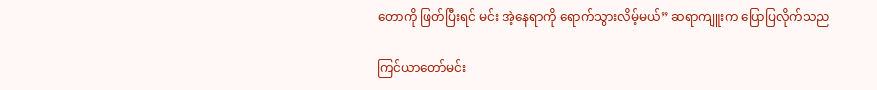တောကို ဖြတ်ပြီးရင် မင်း အဲ့နေရာကို ရောက်သွားလိမ့်မယ်” ဆရာကျူးက ပြောပြလိုက်သည

ကြင်ယာတော်မင်း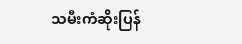သမီးကံဆိုးပြန်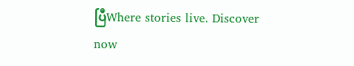ပြီWhere stories live. Discover now